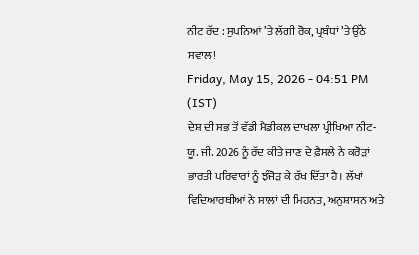ਨੀਟ ਰੱਦ : ਸੁਪਨਿਆਂ ’ਤੇ ਲੱਗੀ ਰੋਕ, ਪ੍ਰਬੰਧਾਂ ’ਤੇ ਉੱਠੇ ਸਵਾਲ!
Friday, May 15, 2026 - 04:51 PM (IST)
ਦੇਸ਼ ਦੀ ਸਭ ਤੋਂ ਵੱਡੀ ਮੈਡੀਕਲ ਦਾਖਲਾ ਪ੍ਰੀਖਿਆ ਨੀਟ-ਯੂ. ਜੀ. 2026 ਨੂੰ ਰੱਦ ਕੀਤੇ ਜਾਣ ਦੇ ਫ਼ੈਸਲੇ ਨੇ ਕਰੋੜਾਂ ਭਾਰਤੀ ਪਰਿਵਾਰਾਂ ਨੂੰ ਝੰਜੋੜ ਕੇ ਰੱਖ ਦਿੱਤਾ ਹੈ। ਲੱਖਾਂ ਵਿਦਿਆਰਥੀਆਂ ਨੇ ਸਾਲਾਂ ਦੀ ਮਿਹਨਤ, ਅਨੁਸ਼ਾਸਨ ਅਤੇ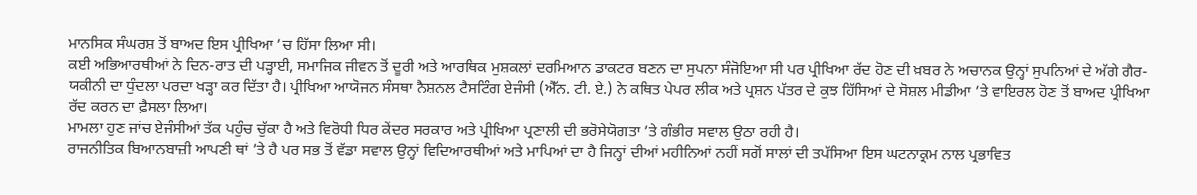ਮਾਨਸਿਕ ਸੰਘਰਸ਼ ਤੋਂ ਬਾਅਦ ਇਸ ਪ੍ਰੀਖਿਆ ’ਚ ਹਿੱਸਾ ਲਿਆ ਸੀ।
ਕਈ ਅਭਿਆਰਥੀਆਂ ਨੇ ਦਿਨ-ਰਾਤ ਦੀ ਪੜ੍ਹਾਈ, ਸਮਾਜਿਕ ਜੀਵਨ ਤੋਂ ਦੂਰੀ ਅਤੇ ਆਰਥਿਕ ਮੁਸ਼ਕਲਾਂ ਦਰਮਿਆਨ ਡਾਕਟਰ ਬਣਨ ਦਾ ਸੁਪਨਾ ਸੰਜੋਇਆ ਸੀ ਪਰ ਪ੍ਰੀਖਿਆ ਰੱਦ ਹੋਣ ਦੀ ਖ਼ਬਰ ਨੇ ਅਚਾਨਕ ਉਨ੍ਹਾਂ ਸੁਪਨਿਆਂ ਦੇ ਅੱਗੇ ਗੈਰ-ਯਕੀਨੀ ਦਾ ਧੁੰਦਲਾ ਪਰਦਾ ਖੜ੍ਹਾ ਕਰ ਦਿੱਤਾ ਹੈ। ਪ੍ਰੀਖਿਆ ਆਯੋਜਨ ਸੰਸਥਾ ਨੈਸ਼ਨਲ ਟੈਸਟਿੰਗ ਏਜੰਸੀ (ਐੱਨ. ਟੀ. ਏ.) ਨੇ ਕਥਿਤ ਪੇਪਰ ਲੀਕ ਅਤੇ ਪ੍ਰਸ਼ਨ ਪੱਤਰ ਦੇ ਕੁਝ ਹਿੱਸਿਆਂ ਦੇ ਸੋਸ਼ਲ ਮੀਡੀਆ ’ਤੇ ਵਾਇਰਲ ਹੋਣ ਤੋਂ ਬਾਅਦ ਪ੍ਰੀਖਿਆ ਰੱਦ ਕਰਨ ਦਾ ਫ਼ੈਸਲਾ ਲਿਆ।
ਮਾਮਲਾ ਹੁਣ ਜਾਂਚ ਏਜੰਸੀਆਂ ਤੱਕ ਪਹੁੰਚ ਚੁੱਕਾ ਹੈ ਅਤੇ ਵਿਰੋਧੀ ਧਿਰ ਕੇਂਦਰ ਸਰਕਾਰ ਅਤੇ ਪ੍ਰੀਖਿਆ ਪ੍ਰਣਾਲੀ ਦੀ ਭਰੋਸੇਯੋਗਤਾ ’ਤੇ ਗੰਭੀਰ ਸਵਾਲ ਉਠਾ ਰਹੀ ਹੈ।
ਰਾਜਨੀਤਿਕ ਬਿਆਨਬਾਜ਼ੀ ਆਪਣੀ ਥਾਂ ’ਤੇ ਹੈ ਪਰ ਸਭ ਤੋਂ ਵੱਡਾ ਸਵਾਲ ਉਨ੍ਹਾਂ ਵਿਦਿਆਰਥੀਆਂ ਅਤੇ ਮਾਪਿਆਂ ਦਾ ਹੈ ਜਿਨ੍ਹਾਂ ਦੀਆਂ ਮਹੀਨਿਆਂ ਨਹੀਂ ਸਗੋਂ ਸਾਲਾਂ ਦੀ ਤਪੱਸਿਆ ਇਸ ਘਟਨਾਕ੍ਰਮ ਨਾਲ ਪ੍ਰਭਾਵਿਤ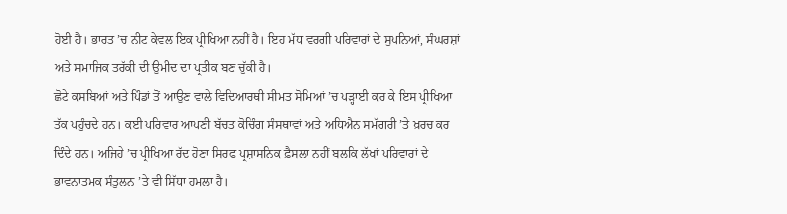ਹੋਈ ਹੈ। ਭਾਰਤ ’ਚ ਨੀਟ ਕੇਵਲ ਇਕ ਪ੍ਰੀਖਿਆ ਨਹੀਂ ਹੈ। ਇਹ ਮੱਧ ਵਰਗੀ ਪਰਿਵਾਰਾਂ ਦੇ ਸੁਪਨਿਆਂ, ਸੰਘਰਸ਼ਾਂ ਅਤੇ ਸਮਾਜਿਕ ਤਰੱਕੀ ਦੀ ਉਮੀਦ ਦਾ ਪ੍ਰਤੀਕ ਬਣ ਚੁੱਕੀ ਹੈ।
ਛੋਟੇ ਕਸਬਿਆਂ ਅਤੇ ਪਿੰਡਾਂ ਤੋਂ ਆਉਣ ਵਾਲੇ ਵਿਦਿਆਰਥੀ ਸੀਮਤ ਸੋਮਿਆਂ ’ਚ ਪੜ੍ਹਾਈ ਕਰ ਕੇ ਇਸ ਪ੍ਰੀਖਿਆ ਤੱਕ ਪਹੁੰਚਦੇ ਹਨ। ਕਈ ਪਰਿਵਾਰ ਆਪਣੀ ਬੱਚਤ ਕੋਚਿੰਗ ਸੰਸਥਾਵਾਂ ਅਤੇ ਅਧਿਐਨ ਸਮੱਗਰੀ ’ਤੇ ਖ਼ਰਚ ਕਰ ਦਿੰਦੇ ਹਨ। ਅਜਿਹੇ ’ਚ ਪ੍ਰੀਖਿਆ ਰੱਦ ਹੋਣਾ ਸਿਰਫ ਪ੍ਰਸ਼ਾਸਨਿਕ ਫ਼ੈਸਲਾ ਨਹੀਂ ਬਲਕਿ ਲੱਖਾਂ ਪਰਿਵਾਰਾਂ ਦੇ ਭਾਵਨਾਤਮਕ ਸੰਤੁਲਨ ’ਤੇ ਵੀ ਸਿੱਧਾ ਹਮਲਾ ਹੈ।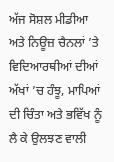ਅੱਜ ਸੋਸ਼ਲ ਮੀਡੀਆ ਅਤੇ ਨਿਊਜ਼ ਚੈਨਲਾਂ ’ਤੇ ਵਿਦਿਆਰਥੀਆਂ ਦੀਆਂ ਅੱਖਾਂ ’ਚ ਹੰਝੂ, ਮਾਪਿਆਂ ਦੀ ਚਿੰਤਾ ਅਤੇ ਭਵਿੱਖ ਨੂੰ ਲੈ ਕੇ ਉਲਝਣ ਵਾਲੀ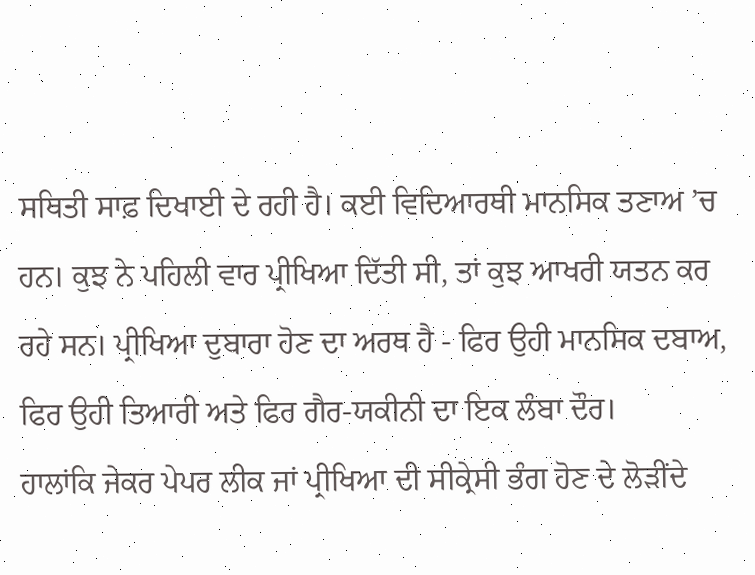ਸਥਿਤੀ ਸਾਫ਼ ਦਿਖਾਈ ਦੇ ਰਹੀ ਹੈ। ਕਈ ਵਿਦਿਆਰਥੀ ਮਾਨਸਿਕ ਤਣਾਅ ’ਚ ਹਨ। ਕੁਝ ਨੇ ਪਹਿਲੀ ਵਾਰ ਪ੍ਰੀਖਿਆ ਦਿੱਤੀ ਸੀ, ਤਾਂ ਕੁਝ ਆਖਰੀ ਯਤਨ ਕਰ ਰਹੇ ਸਨ। ਪ੍ਰੀਖਿਆ ਦੁਬਾਰਾ ਹੋਣ ਦਾ ਅਰਥ ਹੈ - ਫਿਰ ਉਹੀ ਮਾਨਸਿਕ ਦਬਾਅ, ਫਿਰ ਉਹੀ ਤਿਆਰੀ ਅਤੇ ਫਿਰ ਗੈਰ-ਯਕੀਨੀ ਦਾ ਇਕ ਲੰਬਾ ਦੌਰ।
ਹਾਲਾਂਕਿ ਜੇਕਰ ਪੇਪਰ ਲੀਕ ਜਾਂ ਪ੍ਰੀਖਿਆ ਦੀ ਸੀਕ੍ਰੇਸੀ ਭੰਗ ਹੋਣ ਦੇ ਲੋੜੀਂਦੇ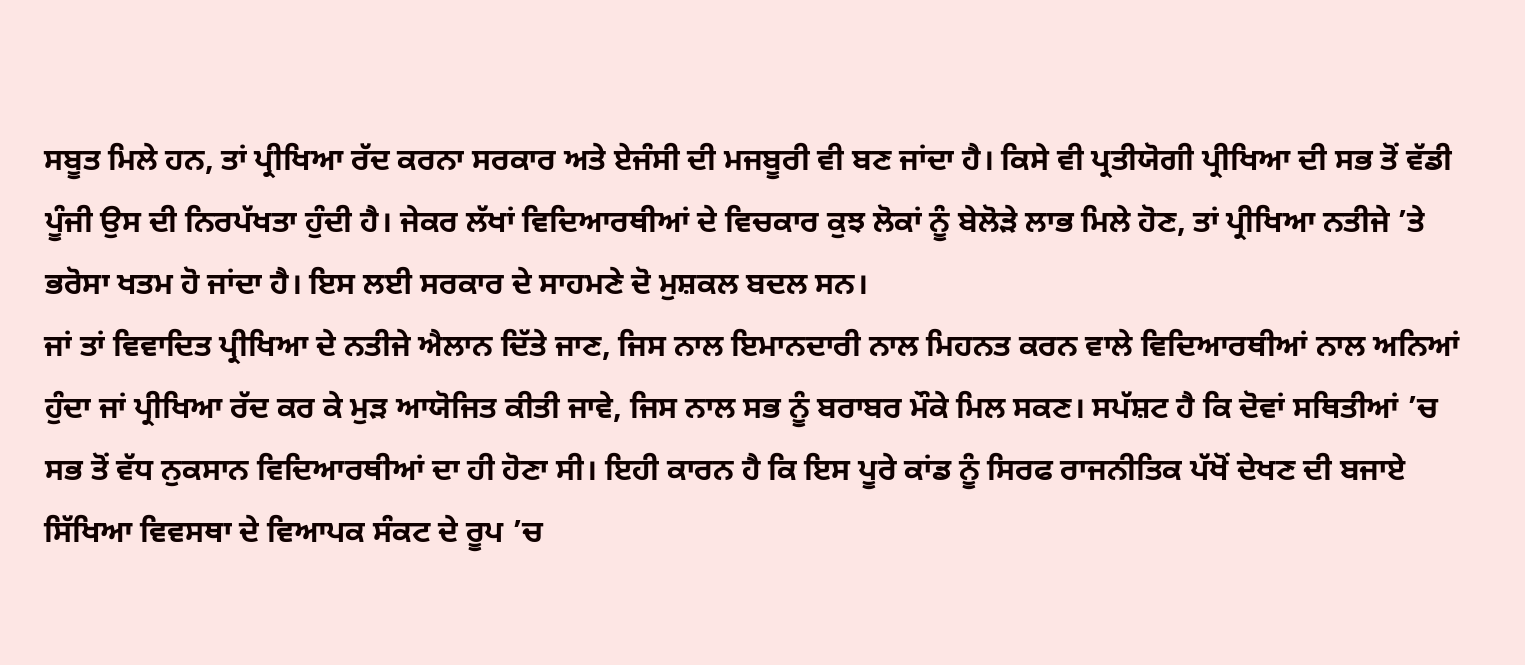ਸਬੂਤ ਮਿਲੇ ਹਨ, ਤਾਂ ਪ੍ਰੀਖਿਆ ਰੱਦ ਕਰਨਾ ਸਰਕਾਰ ਅਤੇ ਏਜੰਸੀ ਦੀ ਮਜਬੂਰੀ ਵੀ ਬਣ ਜਾਂਦਾ ਹੈ। ਕਿਸੇ ਵੀ ਪ੍ਰਤੀਯੋਗੀ ਪ੍ਰੀਖਿਆ ਦੀ ਸਭ ਤੋਂ ਵੱਡੀ ਪੂੰਜੀ ਉਸ ਦੀ ਨਿਰਪੱਖਤਾ ਹੁੰਦੀ ਹੈ। ਜੇਕਰ ਲੱਖਾਂ ਵਿਦਿਆਰਥੀਆਂ ਦੇ ਵਿਚਕਾਰ ਕੁਝ ਲੋਕਾਂ ਨੂੰ ਬੇਲੋੜੇ ਲਾਭ ਮਿਲੇ ਹੋਣ, ਤਾਂ ਪ੍ਰੀਖਿਆ ਨਤੀਜੇ ’ਤੇ ਭਰੋਸਾ ਖਤਮ ਹੋ ਜਾਂਦਾ ਹੈ। ਇਸ ਲਈ ਸਰਕਾਰ ਦੇ ਸਾਹਮਣੇ ਦੋ ਮੁਸ਼ਕਲ ਬਦਲ ਸਨ।
ਜਾਂ ਤਾਂ ਵਿਵਾਦਿਤ ਪ੍ਰੀਖਿਆ ਦੇ ਨਤੀਜੇ ਐਲਾਨ ਦਿੱਤੇ ਜਾਣ, ਜਿਸ ਨਾਲ ਇਮਾਨਦਾਰੀ ਨਾਲ ਮਿਹਨਤ ਕਰਨ ਵਾਲੇ ਵਿਦਿਆਰਥੀਆਂ ਨਾਲ ਅਨਿਆਂ ਹੁੰਦਾ ਜਾਂ ਪ੍ਰੀਖਿਆ ਰੱਦ ਕਰ ਕੇ ਮੁੜ ਆਯੋਜਿਤ ਕੀਤੀ ਜਾਵੇ, ਜਿਸ ਨਾਲ ਸਭ ਨੂੰ ਬਰਾਬਰ ਮੌਕੇ ਮਿਲ ਸਕਣ। ਸਪੱਸ਼ਟ ਹੈ ਕਿ ਦੋਵਾਂ ਸਥਿਤੀਆਂ ’ਚ ਸਭ ਤੋਂ ਵੱਧ ਨੁਕਸਾਨ ਵਿਦਿਆਰਥੀਆਂ ਦਾ ਹੀ ਹੋਣਾ ਸੀ। ਇਹੀ ਕਾਰਨ ਹੈ ਕਿ ਇਸ ਪੂਰੇ ਕਾਂਡ ਨੂੰ ਸਿਰਫ ਰਾਜਨੀਤਿਕ ਪੱਖੋਂ ਦੇਖਣ ਦੀ ਬਜਾਏ ਸਿੱਖਿਆ ਵਿਵਸਥਾ ਦੇ ਵਿਆਪਕ ਸੰਕਟ ਦੇ ਰੂਪ ’ਚ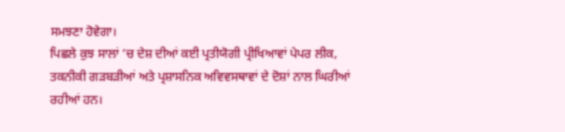ਸਮਝਣਾ ਹੋਵੇਗਾ।
ਪਿਛਲੇ ਕੁਝ ਸਾਲਾਂ ’ਚ ਦੇਸ਼ ਦੀਆਂ ਕਈ ਪ੍ਰਤੀਯੋਗੀ ਪ੍ਰੀਖਿਆਵਾਂ ਪੇਪਰ ਲੀਕ, ਤਕਨੀਕੀ ਗੜਬੜੀਆਂ ਅਤੇ ਪ੍ਰਸ਼ਾਸਨਿਕ ਅਵਿਵਸਥਾਵਾਂ ਦੇ ਦੋਸ਼ਾਂ ਨਾਲ ਘਿਰੀਆਂ ਰਹੀਆਂ ਹਨ।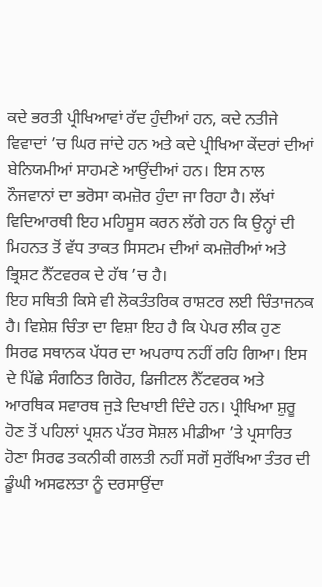ਕਦੇ ਭਰਤੀ ਪ੍ਰੀਖਿਆਵਾਂ ਰੱਦ ਹੁੰਦੀਆਂ ਹਨ, ਕਦੇ ਨਤੀਜੇ ਵਿਵਾਦਾਂ ’ਚ ਘਿਰ ਜਾਂਦੇ ਹਨ ਅਤੇ ਕਦੇ ਪ੍ਰੀਖਿਆ ਕੇਂਦਰਾਂ ਦੀਆਂ ਬੇਨਿਯਮੀਆਂ ਸਾਹਮਣੇ ਆਉਂਦੀਆਂ ਹਨ। ਇਸ ਨਾਲ ਨੌਜਵਾਨਾਂ ਦਾ ਭਰੋਸਾ ਕਮਜ਼ੋਰ ਹੁੰਦਾ ਜਾ ਰਿਹਾ ਹੈ। ਲੱਖਾਂ ਵਿਦਿਆਰਥੀ ਇਹ ਮਹਿਸੂਸ ਕਰਨ ਲੱਗੇ ਹਨ ਕਿ ਉਨ੍ਹਾਂ ਦੀ ਮਿਹਨਤ ਤੋਂ ਵੱਧ ਤਾਕਤ ਸਿਸਟਮ ਦੀਆਂ ਕਮਜ਼ੋਰੀਆਂ ਅਤੇ ਭ੍ਰਿਸ਼ਟ ਨੈੱਟਵਰਕ ਦੇ ਹੱਥ ’ਚ ਹੈ।
ਇਹ ਸਥਿਤੀ ਕਿਸੇ ਵੀ ਲੋਕਤੰਤਰਿਕ ਰਾਸ਼ਟਰ ਲਈ ਚਿੰਤਾਜਨਕ ਹੈ। ਵਿਸ਼ੇਸ਼ ਚਿੰਤਾ ਦਾ ਵਿਸ਼ਾ ਇਹ ਹੈ ਕਿ ਪੇਪਰ ਲੀਕ ਹੁਣ ਸਿਰਫ ਸਥਾਨਕ ਪੱਧਰ ਦਾ ਅਪਰਾਧ ਨਹੀਂ ਰਹਿ ਗਿਆ। ਇਸ ਦੇ ਪਿੱਛੇ ਸੰਗਠਿਤ ਗਿਰੋਹ, ਡਿਜੀਟਲ ਨੈੱਟਵਰਕ ਅਤੇ ਆਰਥਿਕ ਸਵਾਰਥ ਜੁੜੇ ਦਿਖਾਈ ਦਿੰਦੇ ਹਨ। ਪ੍ਰੀਖਿਆ ਸ਼ੁਰੂ ਹੋਣ ਤੋਂ ਪਹਿਲਾਂ ਪ੍ਰਸ਼ਨ ਪੱਤਰ ਸੋਸ਼ਲ ਮੀਡੀਆ ’ਤੇ ਪ੍ਰਸਾਰਿਤ ਹੋਣਾ ਸਿਰਫ ਤਕਨੀਕੀ ਗਲਤੀ ਨਹੀਂ ਸਗੋਂ ਸੁਰੱਖਿਆ ਤੰਤਰ ਦੀ ਡੂੰਘੀ ਅਸਫਲਤਾ ਨੂੰ ਦਰਸਾਉਂਦਾ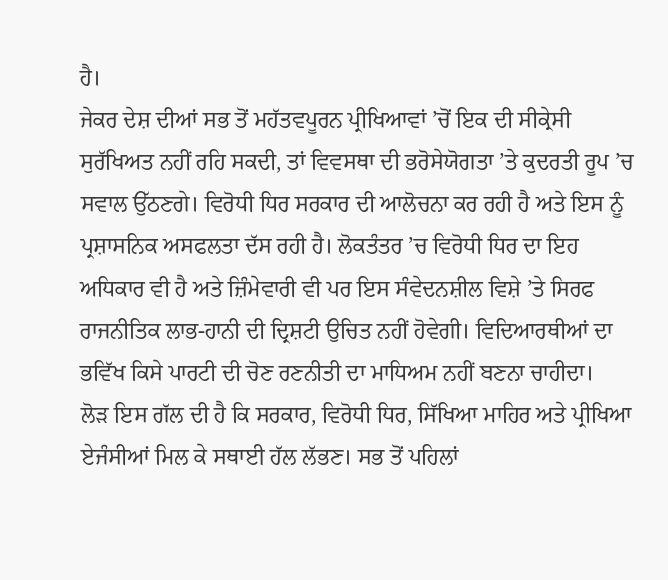ਹੈ।
ਜੇਕਰ ਦੇਸ਼ ਦੀਆਂ ਸਭ ਤੋਂ ਮਹੱਤਵਪੂਰਨ ਪ੍ਰੀਖਿਆਵਾਂ ’ਚੋਂ ਇਕ ਦੀ ਸੀਕ੍ਰੇਸੀ ਸੁਰੱਖਿਅਤ ਨਹੀਂ ਰਹਿ ਸਕਦੀ, ਤਾਂ ਵਿਵਸਥਾ ਦੀ ਭਰੋਸੇਯੋਗਤਾ ’ਤੇ ਕੁਦਰਤੀ ਰੂਪ ’ਚ ਸਵਾਲ ਉੱਠਣਗੇ। ਵਿਰੋਧੀ ਧਿਰ ਸਰਕਾਰ ਦੀ ਆਲੋਚਨਾ ਕਰ ਰਹੀ ਹੈ ਅਤੇ ਇਸ ਨੂੰ ਪ੍ਰਸ਼ਾਸਨਿਕ ਅਸਫਲਤਾ ਦੱਸ ਰਹੀ ਹੈ। ਲੋਕਤੰਤਰ ’ਚ ਵਿਰੋਧੀ ਧਿਰ ਦਾ ਇਹ ਅਧਿਕਾਰ ਵੀ ਹੈ ਅਤੇ ਜ਼ਿੰਮੇਵਾਰੀ ਵੀ ਪਰ ਇਸ ਸੰਵੇਦਨਸ਼ੀਲ ਵਿਸ਼ੇ ’ਤੇ ਸਿਰਫ ਰਾਜਨੀਤਿਕ ਲਾਭ-ਹਾਨੀ ਦੀ ਦ੍ਰਿਸ਼ਟੀ ਉਚਿਤ ਨਹੀਂ ਹੋਵੇਗੀ। ਵਿਦਿਆਰਥੀਆਂ ਦਾ ਭਵਿੱਖ ਕਿਸੇ ਪਾਰਟੀ ਦੀ ਚੋਣ ਰਣਨੀਤੀ ਦਾ ਮਾਧਿਅਮ ਨਹੀਂ ਬਣਨਾ ਚਾਹੀਦਾ।
ਲੋੜ ਇਸ ਗੱਲ ਦੀ ਹੈ ਕਿ ਸਰਕਾਰ, ਵਿਰੋਧੀ ਧਿਰ, ਸਿੱਖਿਆ ਮਾਹਿਰ ਅਤੇ ਪ੍ਰੀਖਿਆ ਏਜੰਸੀਆਂ ਮਿਲ ਕੇ ਸਥਾਈ ਹੱਲ ਲੱਭਣ। ਸਭ ਤੋਂ ਪਹਿਲਾਂ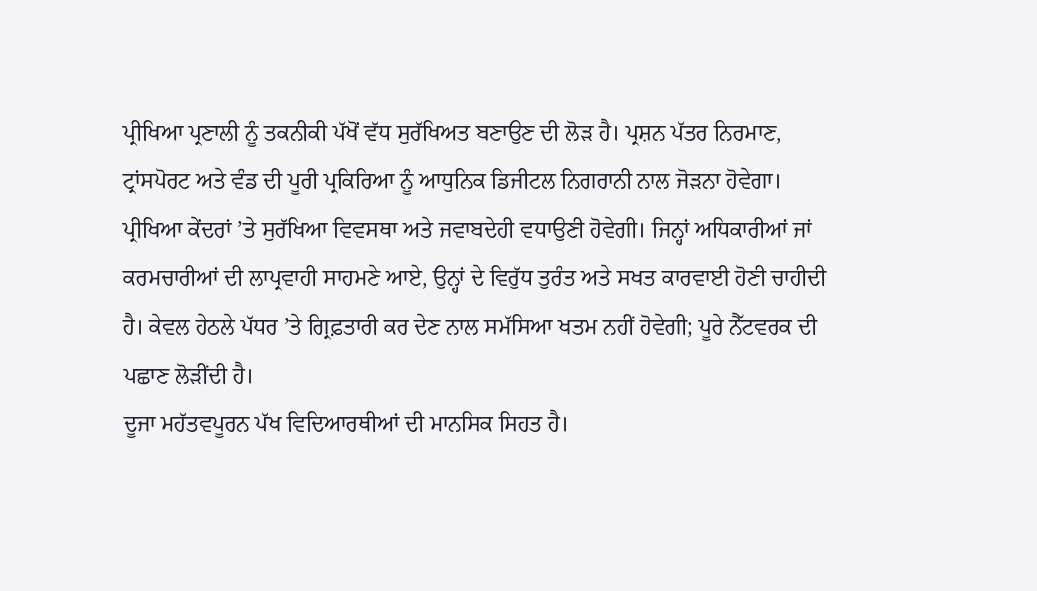ਪ੍ਰੀਖਿਆ ਪ੍ਰਣਾਲੀ ਨੂੰ ਤਕਨੀਕੀ ਪੱਖੋਂ ਵੱਧ ਸੁਰੱਖਿਅਤ ਬਣਾਉਣ ਦੀ ਲੋੜ ਹੈ। ਪ੍ਰਸ਼ਨ ਪੱਤਰ ਨਿਰਮਾਣ, ਟ੍ਰਾਂਸਪੋਰਟ ਅਤੇ ਵੰਡ ਦੀ ਪੂਰੀ ਪ੍ਰਕਿਰਿਆ ਨੂੰ ਆਧੁਨਿਕ ਡਿਜੀਟਲ ਨਿਗਰਾਨੀ ਨਾਲ ਜੋੜਨਾ ਹੋਵੇਗਾ। ਪ੍ਰੀਖਿਆ ਕੇਂਦਰਾਂ ’ਤੇ ਸੁਰੱਖਿਆ ਵਿਵਸਥਾ ਅਤੇ ਜਵਾਬਦੇਹੀ ਵਧਾਉਣੀ ਹੋਵੇਗੀ। ਜਿਨ੍ਹਾਂ ਅਧਿਕਾਰੀਆਂ ਜਾਂ ਕਰਮਚਾਰੀਆਂ ਦੀ ਲਾਪ੍ਰਵਾਹੀ ਸਾਹਮਣੇ ਆਏ, ਉਨ੍ਹਾਂ ਦੇ ਵਿਰੁੱਧ ਤੁਰੰਤ ਅਤੇ ਸਖਤ ਕਾਰਵਾਈ ਹੋਣੀ ਚਾਹੀਦੀ ਹੈ। ਕੇਵਲ ਹੇਠਲੇ ਪੱਧਰ ’ਤੇ ਗ੍ਰਿਫ਼ਤਾਰੀ ਕਰ ਦੇਣ ਨਾਲ ਸਮੱਸਿਆ ਖਤਮ ਨਹੀਂ ਹੋਵੇਗੀ; ਪੂਰੇ ਨੈੱਟਵਰਕ ਦੀ ਪਛਾਣ ਲੋੜੀਂਦੀ ਹੈ।
ਦੂਜਾ ਮਹੱਤਵਪੂਰਨ ਪੱਖ ਵਿਦਿਆਰਥੀਆਂ ਦੀ ਮਾਨਸਿਕ ਸਿਹਤ ਹੈ।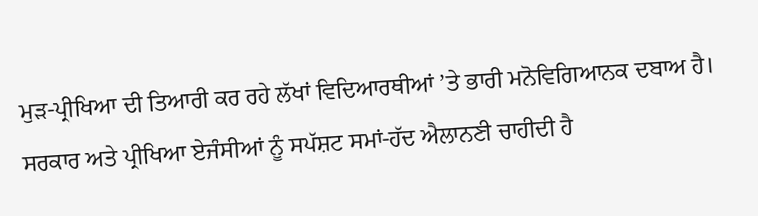ਮੁੜ-ਪ੍ਰੀਖਿਆ ਦੀ ਤਿਆਰੀ ਕਰ ਰਹੇ ਲੱਖਾਂ ਵਿਦਿਆਰਥੀਆਂ ’ਤੇ ਭਾਰੀ ਮਨੋਵਿਗਿਆਨਕ ਦਬਾਅ ਹੈ। ਸਰਕਾਰ ਅਤੇ ਪ੍ਰੀਖਿਆ ਏਜੰਸੀਆਂ ਨੂੰ ਸਪੱਸ਼ਟ ਸਮਾਂ-ਹੱਦ ਐਲਾਨਣੀ ਚਾਹੀਦੀ ਹੈ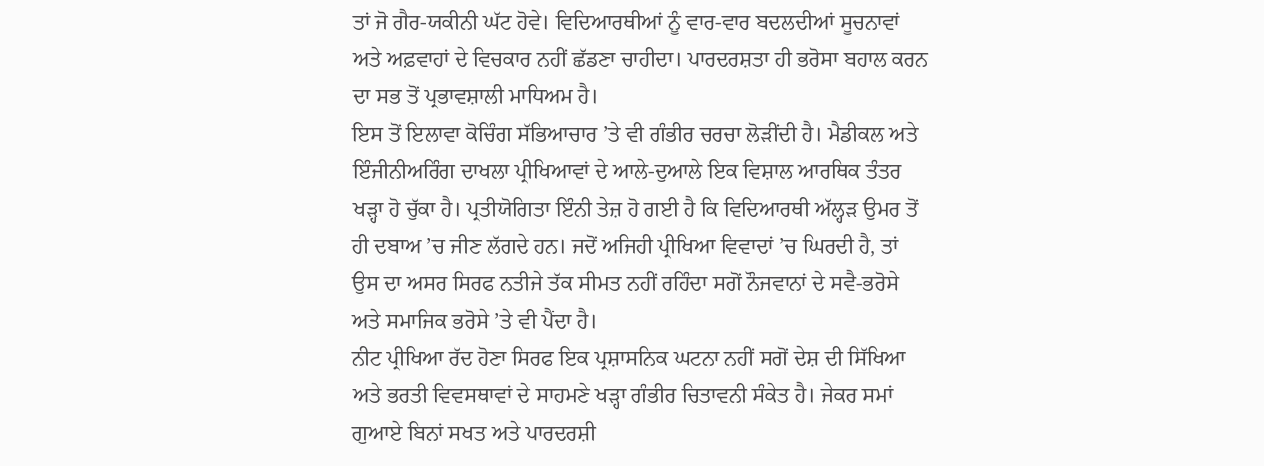ਤਾਂ ਜੋ ਗੈਰ-ਯਕੀਨੀ ਘੱਟ ਹੋਵੇ। ਵਿਦਿਆਰਥੀਆਂ ਨੂੰ ਵਾਰ-ਵਾਰ ਬਦਲਦੀਆਂ ਸੂਚਨਾਵਾਂ ਅਤੇ ਅਫ਼ਵਾਹਾਂ ਦੇ ਵਿਚਕਾਰ ਨਹੀਂ ਛੱਡਣਾ ਚਾਹੀਦਾ। ਪਾਰਦਰਸ਼ਤਾ ਹੀ ਭਰੋਸਾ ਬਹਾਲ ਕਰਨ ਦਾ ਸਭ ਤੋਂ ਪ੍ਰਭਾਵਸ਼ਾਲੀ ਮਾਧਿਅਮ ਹੈ।
ਇਸ ਤੋਂ ਇਲਾਵਾ ਕੋਚਿੰਗ ਸੱਭਿਆਚਾਰ ’ਤੇ ਵੀ ਗੰਭੀਰ ਚਰਚਾ ਲੋੜੀਂਦੀ ਹੈ। ਮੈਡੀਕਲ ਅਤੇ ਇੰਜੀਨੀਅਰਿੰਗ ਦਾਖਲਾ ਪ੍ਰੀਖਿਆਵਾਂ ਦੇ ਆਲੇ-ਦੁਆਲੇ ਇਕ ਵਿਸ਼ਾਲ ਆਰਥਿਕ ਤੰਤਰ ਖੜ੍ਹਾ ਹੋ ਚੁੱਕਾ ਹੈ। ਪ੍ਰਤੀਯੋਗਿਤਾ ਇੰਨੀ ਤੇਜ਼ ਹੋ ਗਈ ਹੈ ਕਿ ਵਿਦਿਆਰਥੀ ਅੱਲ੍ਹੜ ਉਮਰ ਤੋਂ ਹੀ ਦਬਾਅ ’ਚ ਜੀਣ ਲੱਗਦੇ ਹਨ। ਜਦੋਂ ਅਜਿਹੀ ਪ੍ਰੀਖਿਆ ਵਿਵਾਦਾਂ ’ਚ ਘਿਰਦੀ ਹੈ, ਤਾਂ ਉਸ ਦਾ ਅਸਰ ਸਿਰਫ ਨਤੀਜੇ ਤੱਕ ਸੀਮਤ ਨਹੀਂ ਰਹਿੰਦਾ ਸਗੋਂ ਨੌਜਵਾਨਾਂ ਦੇ ਸਵੈ-ਭਰੋਸੇ ਅਤੇ ਸਮਾਜਿਕ ਭਰੋਸੇ ’ਤੇ ਵੀ ਪੈਂਦਾ ਹੈ।
ਨੀਟ ਪ੍ਰੀਖਿਆ ਰੱਦ ਹੋਣਾ ਸਿਰਫ ਇਕ ਪ੍ਰਸ਼ਾਸਨਿਕ ਘਟਨਾ ਨਹੀਂ ਸਗੋਂ ਦੇਸ਼ ਦੀ ਸਿੱਖਿਆ ਅਤੇ ਭਰਤੀ ਵਿਵਸਥਾਵਾਂ ਦੇ ਸਾਹਮਣੇ ਖੜ੍ਹਾ ਗੰਭੀਰ ਚਿਤਾਵਨੀ ਸੰਕੇਤ ਹੈ। ਜੇਕਰ ਸਮਾਂ ਗੁਆਏ ਬਿਨਾਂ ਸਖਤ ਅਤੇ ਪਾਰਦਰਸ਼ੀ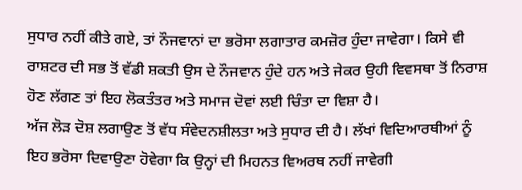ਸੁਧਾਰ ਨਹੀਂ ਕੀਤੇ ਗਏ, ਤਾਂ ਨੌਜਵਾਨਾਂ ਦਾ ਭਰੋਸਾ ਲਗਾਤਾਰ ਕਮਜ਼ੋਰ ਹੁੰਦਾ ਜਾਵੇਗਾ। ਕਿਸੇ ਵੀ ਰਾਸ਼ਟਰ ਦੀ ਸਭ ਤੋਂ ਵੱਡੀ ਸ਼ਕਤੀ ਉਸ ਦੇ ਨੌਜਵਾਨ ਹੁੰਦੇ ਹਨ ਅਤੇ ਜੇਕਰ ਉਹੀ ਵਿਵਸਥਾ ਤੋਂ ਨਿਰਾਸ਼ ਹੋਣ ਲੱਗਣ ਤਾਂ ਇਹ ਲੋਕਤੰਤਰ ਅਤੇ ਸਮਾਜ ਦੋਵਾਂ ਲਈ ਚਿੰਤਾ ਦਾ ਵਿਸ਼ਾ ਹੈ।
ਅੱਜ ਲੋੜ ਦੋਸ਼ ਲਗਾਉਣ ਤੋਂ ਵੱਧ ਸੰਵੇਦਨਸ਼ੀਲਤਾ ਅਤੇ ਸੁਧਾਰ ਦੀ ਹੈ। ਲੱਖਾਂ ਵਿਦਿਆਰਥੀਆਂ ਨੂੰ ਇਹ ਭਰੋਸਾ ਦਿਵਾਉਣਾ ਹੋਵੇਗਾ ਕਿ ਉਨ੍ਹਾਂ ਦੀ ਮਿਹਨਤ ਵਿਅਰਥ ਨਹੀਂ ਜਾਵੇਗੀ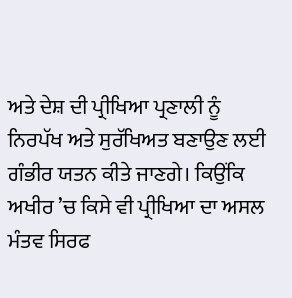ਅਤੇ ਦੇਸ਼ ਦੀ ਪ੍ਰੀਖਿਆ ਪ੍ਰਣਾਲੀ ਨੂੰ ਨਿਰਪੱਖ ਅਤੇ ਸੁਰੱਖਿਅਤ ਬਣਾਉਣ ਲਈ ਗੰਭੀਰ ਯਤਨ ਕੀਤੇ ਜਾਣਗੇ। ਕਿਉਂਕਿ ਅਖੀਰ ’ਚ ਕਿਸੇ ਵੀ ਪ੍ਰੀਖਿਆ ਦਾ ਅਸਲ ਮੰਤਵ ਸਿਰਫ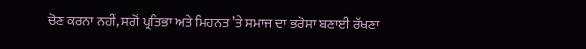ਚੋਣ ਕਰਨਾ ਨਹੀਂ, ਸਗੋਂ ਪ੍ਰਤਿਭਾ ਅਤੇ ਮਿਹਨਤ ’ਤੇ ਸਮਾਜ ਦਾ ਭਰੋਸਾ ਬਣਾਈ ਰੱਖਣਾ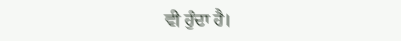ਵੀ ਹੁੰਦਾ ਹੈ।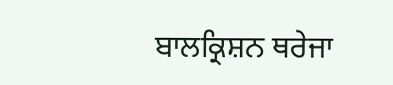ਬਾਲਕ੍ਰਿਸ਼ਨ ਥਰੇਜਾ